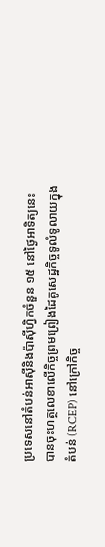ប្រទេសនៅតំបន់អាស៊ីនិងប៉ាស៊ីហ្វិកចំនួន ១៥ នៅថ្ងៃអាទិត្យនេះ បានចុះហត្ថលេខាលើកិច្ចព្រមព្រៀងដៃគូសេដ្ឋកិច្ចទូលំទូលាយក្នុងតំបន់ (RCEP) នៅក្រៅកិច្ច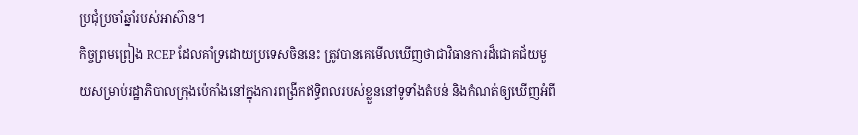ប្រជុំប្រចាំឆ្នាំរបស់អាស៊ាន។
កិច្ចព្រមព្រៀង RCEP ដែលគាំទ្រដោយប្រទេសចិននេះ ត្រូវបានគេមើលឃើញថាជាវិធានការដ៏ជោគជ័យមួយសម្រាប់រដ្ឋាភិបាលក្រុងប៉េកាំងនៅក្នុងការពង្រីកឥទ្ធិពលរបស់ខ្លួននៅទូទាំងតំបន់ និងកំណត់ឲ្យឃើញអំពី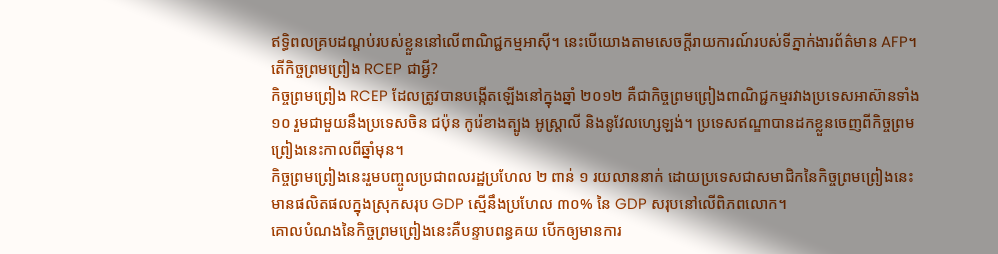ឥទ្ធិពលគ្របដណ្ដប់របស់ខ្លួននៅលើពាណិជ្ជកម្មអាស៊ី។ នេះបើយោងតាមសេចក្ដីរាយការណ៍របស់ទីភ្នាក់ងារព័ត៌មាន AFP។
តើកិច្ចព្រមព្រៀង RCEP ជាអ្វី?
កិច្ចព្រមព្រៀង RCEP ដែលត្រូវបានបង្កើតឡើងនៅក្នុងឆ្នាំ ២០១២ គឺជាកិច្ចព្រមព្រៀងពាណិជ្ជកម្មរវាងប្រទេសអាស៊ានទាំង ១០ រួមជាមួយនឹងប្រទេសចិន ជប៉ុន កូរ៉េខាងត្បូង អូស្ត្រាលី និងនូវែលហ្សេឡង់។ ប្រទេសឥណ្ឌាបានដកខ្លួនចេញពីកិច្ចព្រមព្រៀងនេះកាលពីឆ្នាំមុន។
កិច្ចព្រមព្រៀងនេះរួមបញ្ចូលប្រជាពលរដ្ឋប្រហែល ២ ពាន់ ១ រយលាននាក់ ដោយប្រទេសជាសមាជិកនៃកិច្ចព្រមព្រៀងនេះមានផលិតផលក្នុងស្រុកសរុប GDP ស្មើនឹងប្រហែល ៣០% នៃ GDP សរុបនៅលើពិភពលោក។
គោលបំណងនៃកិច្ចព្រមព្រៀងនេះគឺបន្ទាបពន្ធគយ បើកឲ្យមានការ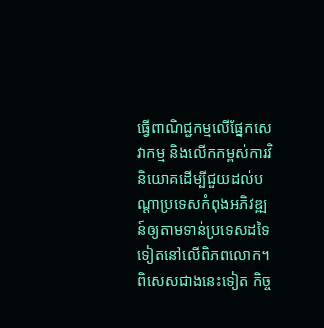ធ្វើពាណិជ្ជកម្មលើផ្នែកសេវាកម្ម និងលើកកម្ពស់ការវិនិយោគដើម្បីជួយដល់បណ្ដាប្រទេសកំពុងអភិវឌ្ឍន៍ឲ្យតាមទាន់ប្រទេសដទៃទៀតនៅលើពិភពលោក។
ពិសេសជាងនេះទៀត កិច្ច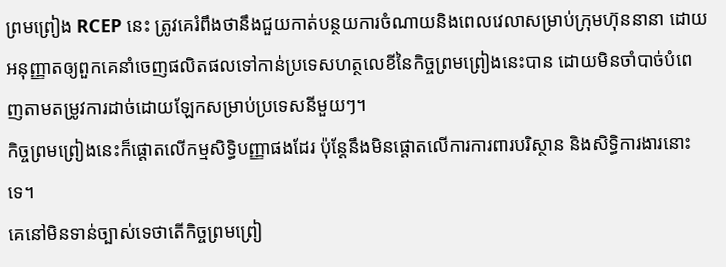ព្រមព្រៀង RCEP នេះ ត្រូវគេរំពឹងថានឹងជួយកាត់បន្ថយការចំណាយនិងពេលវេលាសម្រាប់ក្រុមហ៊ុននានា ដោយអនុញ្ញាតឲ្យពួកគេនាំចេញផលិតផលទៅកាន់ប្រទេសហត្ថលេខីនៃកិច្ចព្រមព្រៀងនេះបាន ដោយមិនចាំបាច់បំពេញតាមតម្រូវការដាច់ដោយឡែកសម្រាប់ប្រទេសនីមួយៗ។
កិច្ចព្រមព្រៀងនេះក៏ផ្ដោតលើកម្មសិទ្ធិបញ្ញាផងដែរ ប៉ុន្តែនឹងមិនផ្ដោតលើការការពារបរិស្ថាន និងសិទ្ធិការងារនោះទេ។
គេនៅមិនទាន់ច្បាស់ទេថាតើកិច្ចព្រមព្រៀ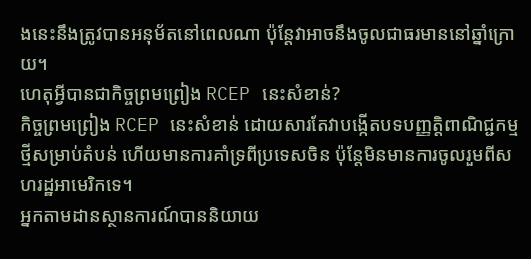ងនេះនឹងត្រូវបានអនុម័តនៅពេលណា ប៉ុន្តែវាអាចនឹងចូលជាធរមាននៅឆ្នាំក្រោយ។
ហេតុអ្វីបានជាកិច្ចព្រមព្រៀង RCEP នេះសំខាន់?
កិច្ចព្រមព្រៀង RCEP នេះសំខាន់ ដោយសារតែវាបង្កើតបទបញ្ញត្តិពាណិជ្ជកម្មថ្មីសម្រាប់តំបន់ ហើយមានការគាំទ្រពីប្រទេសចិន ប៉ុន្តែមិនមានការចូលរួមពីសហរដ្ឋអាមេរិកទេ។
អ្នកតាមដានស្ថានការណ៍បាននិយាយ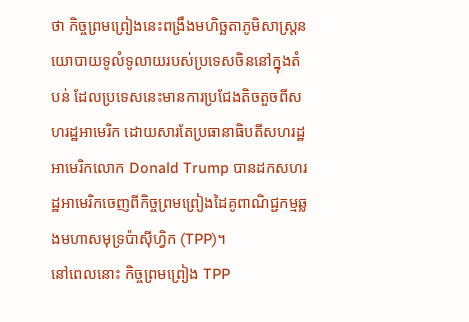ថា កិច្ចព្រមព្រៀងនេះពង្រឹងមហិច្ឆតាភូមិសាស្ត្រនយោបាយទូលំទូលាយរបស់ប្រទេសចិននៅក្នុងតំបន់ ដែលប្រទេសនេះមានការប្រជែងតិចតួចពីសហរដ្ឋអាមេរិក ដោយសារតែប្រធានាធិបតីសហរដ្ឋអាមេរិកលោក Donald Trump បានដកសហរដ្ឋអាមេរិកចេញពីកិច្ចព្រមព្រៀងដៃគូពាណិជ្ជកម្មឆ្លងមហាសមុទ្រប៉ាស៊ីហ្វិក (TPP)។
នៅពេលនោះ កិច្ចព្រមព្រៀង TPP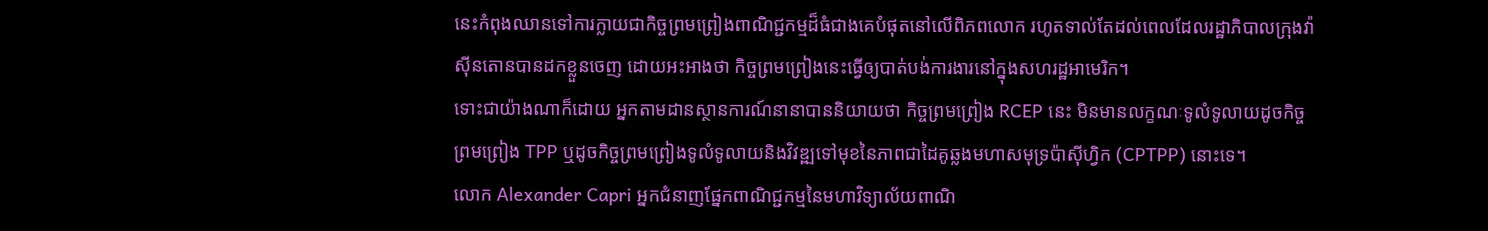នេះកំពុងឈានទៅការក្លាយជាកិច្ចព្រមព្រៀងពាណិជ្ជកម្មដ៏ធំជាងគេបំផុតនៅលើពិភពលោក រហូតទាល់តែដល់ពេលដែលរដ្ឋាភិបាលក្រុងវ៉ាស៊ីនតោនបានដកខ្លួនចេញ ដោយអះអាងថា កិច្ចព្រមព្រៀងនេះធ្វើឲ្យបាត់បង់ការងារនៅក្នុងសហរដ្ឋអាមេរិក។
ទោះជាយ៉ាងណាក៏ដោយ អ្នកតាមដានស្ថានការណ៍នានាបាននិយាយថា កិច្ចព្រមព្រៀង RCEP នេះ មិនមានលក្ខណៈទូលំទូលាយដូចកិច្ចព្រមព្រៀង TPP ឬដូចកិច្ចព្រមព្រៀងទូលំទូលាយនិងវិវឌ្ឍទៅមុខនៃភាពជាដៃគូឆ្លងមហាសមុទ្រប៉ាស៊ីហ្វិក (CPTPP) នោះទេ។
លោក Alexander Capri អ្នកជំនាញផ្នែកពាណិជ្ជកម្មនៃមហាវិទ្យាល័យពាណិ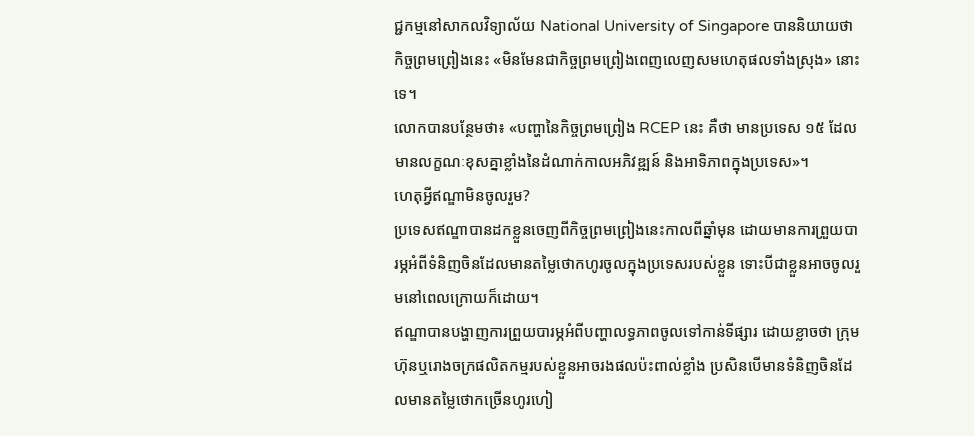ជ្ជកម្មនៅសាកលវិទ្យាល័យ National University of Singapore បាននិយាយថា កិច្ចព្រមព្រៀងនេះ «មិនមែនជាកិច្ចព្រមព្រៀងពេញលេញសមហេតុផលទាំងស្រុង» នោះទេ។
លោកបានបន្ថែមថា៖ «បញ្ហានៃកិច្ចព្រមព្រៀង RCEP នេះ គឺថា មានប្រទេស ១៥ ដែលមានលក្ខណៈខុសគ្នាខ្លាំងនៃដំណាក់កាលអភិវឌ្ឍន៍ និងអាទិភាពក្នុងប្រទេស»។
ហេតុអ្វីឥណ្ឌាមិនចូលរួម?
ប្រទេសឥណ្ឌាបានដកខ្លួនចេញពីកិច្ចព្រមព្រៀងនេះកាលពីឆ្នាំមុន ដោយមានការព្រួយបារម្ភអំពីទំនិញចិនដែលមានតម្លៃថោកហូរចូលក្នុងប្រទេសរបស់ខ្លួន ទោះបីជាខ្លួនអាចចូលរួមនៅពេលក្រោយក៏ដោយ។
ឥណ្ឌាបានបង្ហាញការព្រួយបារម្ភអំពីបញ្ហាលទ្ធភាពចូលទៅកាន់ទីផ្សារ ដោយខ្លាចថា ក្រុមហ៊ុនឬរោងចក្រផលិតកម្មរបស់ខ្លួនអាចរងផលប៉ះពាល់ខ្លាំង ប្រសិនបើមានទំនិញចិនដែលមានតម្លៃថោកច្រើនហូរហៀ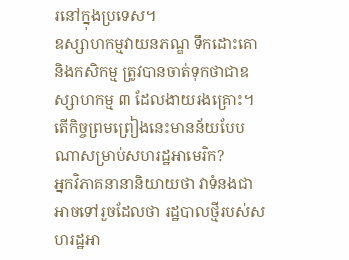រនៅក្នុងប្រទេស។
ឧស្សាហកម្មវាយនភណ្ឌ ទឹកដោះគោ និងកសិកម្ម ត្រូវបានចាត់ទុកថាជាឧស្សាហកម្ម ៣ ដែលងាយរងគ្រោះ។
តើកិច្ចព្រមព្រៀងនេះមានន័យបែបណាសម្រាប់សហរដ្ឋអាមេរិក?
អ្នកវិភាគនានានិយាយថា វាទំនងជាអាចទៅរួចដែលថា រដ្ឋបាលថ្មីរបស់សហរដ្ឋអា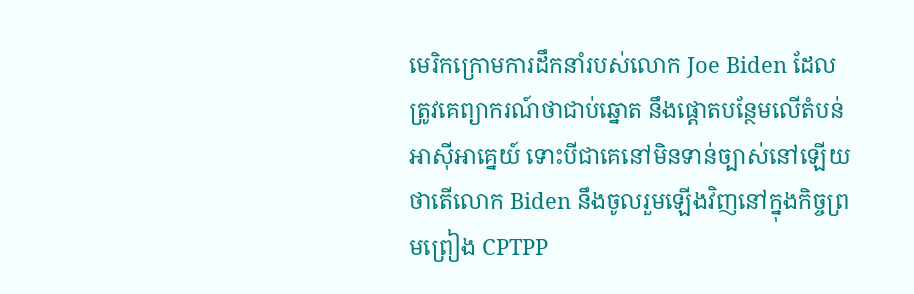មេរិកក្រោមការដឹកនាំរបស់លោក Joe Biden ដែលត្រូវគេព្យាករណ៍ថាជាប់ឆ្នោត នឹងផ្ដោតបន្ថែមលើតំបន់អាស៊ីអាគ្នេយ៍ ទោះបីជាគេនៅមិនទាន់ច្បាស់នៅឡើយថាតើលោក Biden នឹងចូលរួមឡើងវិញនៅក្នុងកិច្ចព្រមព្រៀង CPTPP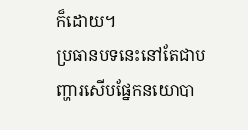ក៏ដោយ។
ប្រធានបទនេះនៅតែជាបញ្ហារសើបផ្នែកនយោបា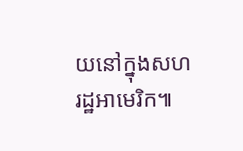យនៅក្នុងសហរដ្ឋអាមេរិក៕